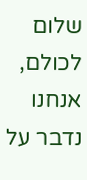שלום לכולם, אנחנו נדבר על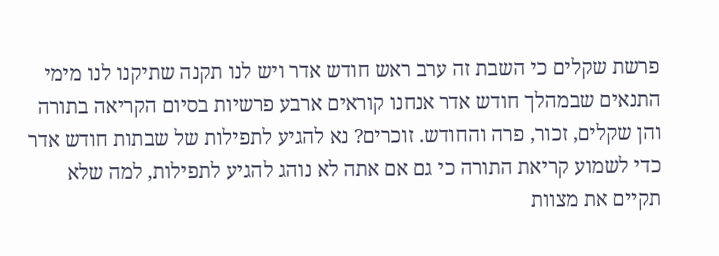פרשת שקלים כי השבת זה ערב ראש חודש אדר ויש לנו תקנה שתיקנו לנו מימי התנאים שבמהלך חודש אדר אנחנו קוראים ארבע פרשיות בסיום הקריאה בתורה והן שקלים, זכור, פרה והחודש. זוכרים? נא להגיע לתפילות של שבתות חודש אדר כדי לשמוע קריאת התורה כי גם אם אתה לא נוהג להגיע לתפילות, למה שלא תקיים את מצוות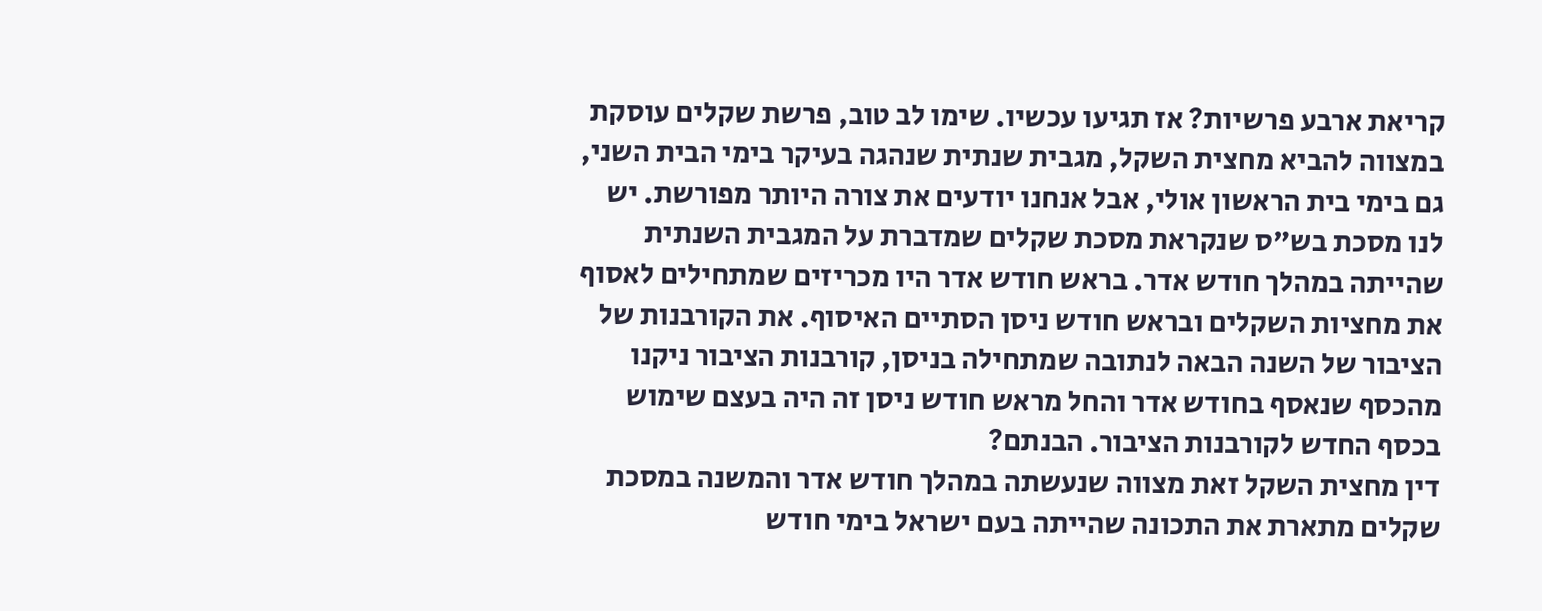קריאת ארבע פרשיות? אז תגיעו עכשיו. שימו לב טוב, פרשת שקלים עוסקת במצווה להביא מחצית השקל, מגבית שנתית שנהגה בעיקר בימי הבית השני, גם בימי בית הראשון אולי, אבל אנחנו יודעים את צורה היותר מפורשת. יש לנו מסכת בש"ס שנקראת מסכת שקלים שמדברת על המגבית השנתית שהייתה במהלך חודש אדר. בראש חודש אדר היו מכריזים שמתחילים לאסוף את מחציות השקלים ובראש חודש ניסן הסתיים האיסוף. את הקורבנות של הציבור של השנה הבאה לנתובה שמתחילה בניסן, קורבנות הציבור ניקנו מהכסף שנאסף בחודש אדר והחל מראש חודש ניסן זה היה בעצם שימוש בכסף החדש לקורבנות הציבור. הבנתם?
דין מחצית השקל זאת מצווה שנעשתה במהלך חודש אדר והמשנה במסכת שקלים מתארת את התכונה שהייתה בעם ישראל בימי חודש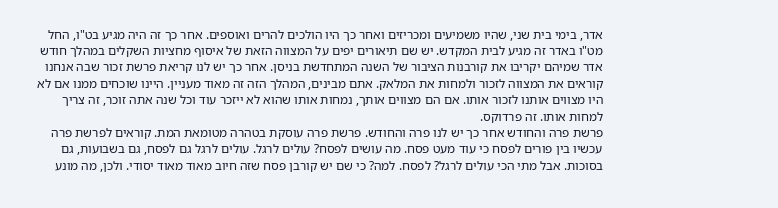אדר, בימי בית שני, שהיו משמיעים ומכריזים ואחר כך היו הולכים להרים ואוספים. אחר כך זה היה מגיע בט"ו, החל מט"ו באדר זה מגיע לבית המקדש. יש שם תיאורים יפים על המצווה הזאת של איסוף מחציות השקלים במהלך חודש אדר שמיהם יקריבו את קורבנות הציבור של השנה המתחדשת בניסן. אחר כך יש לנו קריאת פרשת זכור שבה אנחנו קוראים את המצווה לזכור ולמחות את המלאק. אתם מבינים, המהלך הזה זה מאוד מעניין. היינו שוכחים ממנו אם לא היו מצווים אותנו לזכור אותו. אם הם מצווים אותך, נמחות אותו שהוא לא ייזכר עוד וכל שנה אתה זוכר, זה צריך למחות אותו. זה פרדוקס.
פרשת פרה והחודש אחר כך יש לנו פרה והחודש. פרשת פרה עוסקת בטהרה מטומאת המת. קוראים לפרשת פרה עכשיו בין פורים לפסח כי עוד מעט פסח. מה עושים לפסח? עולים לרגל. עולים לרגל גם לפסח, גם בשבועות, גם בסוכות. אבל מתי הכי עולים לרגל? לפסח. למה? כי שם יש קורבן פסח שזה חיוב מאוד מאוד יסודי. ולכן, מה מונע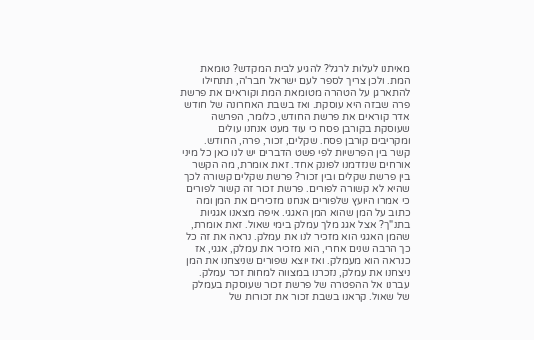מאיתנו לעלות לרגל? להגיע לבית המקדש? טומאת המת. ולכן צריך לספר לעם ישראל חבר'ה, תתחילו להתארגן על הטהרה מטומאת המת וקוראים את פרשת פרה שבזה היא עוסקת. ואז בשבת האחרונה של חודש אדר קוראים את פרשת החודש, כלומר, הפרשה שעוסקת בקורבן פסח כי עוד מעט אנחנו עולים ומקריבים קורבן פסח. שקלים, זכור, פרה, החודש.
קשר בין הפרשיות לפי פשט הדברים יש לנו כאן כל מיני אורחים שנזדמנו לפונק אחד. זאת אומרת, מה הקשר בין פרשת שקלים ובין זכור? פרשת שקלים קשורה לכך שהיא לא קשורה לפורים. פרשת זכור זה קשור לפורים כי אמרו היועץ שלפורים אנחנו מזכירים את המן ומה כתוב על המן שהוא המן האגגי. איפה מצאנו אגגיות בתנ"ך? אצל אגג מלך עמלק בימי שאול. זאת אומרת, שהמן האגגי הוא מזכיר לנו את עמלק. נראה את זה כל כך הרבה שנים אחרי, הוא מזכיר את עמלק, אגגי, אז כנראה הוא מעמלק. ואז יוצא שפורים שניצחנו את המן ניצחנו את עמלק, נזכרנו במצווה למחות זכר עמלק. עברנו אל ההפטרה של פרשת זכור שעוסקת בעמלק של שאול. קראנו בשבת זכור את זכורות של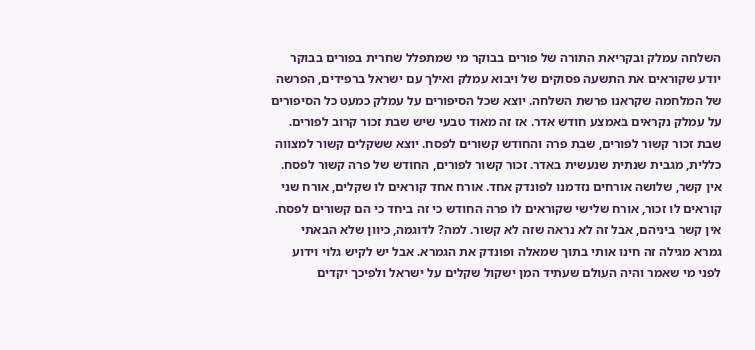השלחה עמלק ובקריאת התורה של פורים בבוקר מי שמתפלל שחרית בפורים בבוקר יודע שקוראים את התשעה פסוקים של ויבוא עמלק ואילך עם ישראל ברפידים, הפרשה של המלחמה שקראנו פרשת השלחה. יוצא שכל הסיפורים על עמלק כמעט כל הסיפורים על עמלק נקראים באמצע חודש אדר. אז זה מאוד טבעי שיש שבת זכור קרוב לפורים. שבת זכור קשור לפורים, שבת פרה והחודש קשורים לפסח. יוצא ששקלים קשור למצווה כללית, מגבית שנתית שנעשית באדר. זכור קשור לפורים, החודש של פרה קשור לפסח. אין קשר, שלושה אורחים נזדמנו לפונדק אחד. אורח אחד קוראים לו שקלים, אורח שני קוראים לו זכור, אורח שלישי שקוראים לו פרה החודש כי זה ביחד כי הם קשורים לפסח. אין קשר ביניהם, אבל זה לא נראה שזה לא קשור. למה? לדוגמה, כיוון שלא הבאתי גמרא מגילה זה חינו אותי בתוך שמאלה ופונדק את הגמרא. אבל יש לקיש גלוי וידוע לפני מי שאמר והיה העולם שעתיד המן ישקול שקלים על ישראל ולפיכך יקדים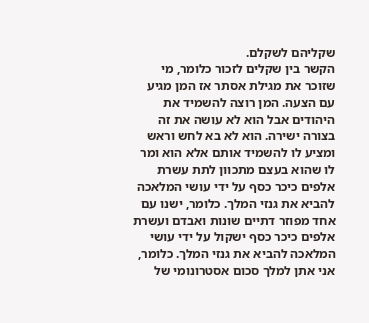שקליהם לשקלם.
הקשר בין שקלים לזכור כלומר, מי שזוכר את מגילת אסתר אז המן מגיע עם הצעה. המן רוצה להשמיד את היהודים אבל הוא לא עושה את זה בצורה ישירה. הוא לא בא לחש וראש ומציע לו להשמיד אותם אלא הוא ומר לו שהוא בעצם מתכוון לתת עשרת אלפים כיכר כסף על ידי עושי המלאכה להביא את גנזי המלך. כלומר, ישנו עם אחד מפוזר דתיים שונות ואבדם ועשרת אלפים כיכר כסף ישקול על ידי עושי המלאכה להביא את גנזי המלך. כלומר, אני אתן למלך סכום אסטרונומי של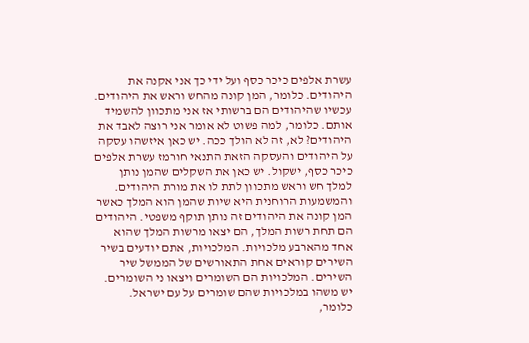עשרת אלפים כיכר כסף ועל ידי כך אני אקנה את היהודים. כלומר, המן קונה מהחש וראש את היהודים. עכשיו שהיהודים הם ברשותי אז אני מתכוון להשמיד אותם. כלומר, למה פשוט לא אומר אני רוצה לאבד את היהודים? לא, זה לא הולך ככה. יש כאן איזשהו עסקה על היהודים והעסקה הזאת התנאי חורמז עשרת אלפים כיכר כסף, ישקול. יש כאן את השקלים שהמן נותן למלך חש וראש מתכוון לתת לו את מורת היהודים. והמשמעות הרוחנית היא שיות שהמן הוא המלך כאשר המן קונה את היהודים זה נותן תוקף משפטי. היהודים הם תחת רשות המלך, הם יצאו מרשות המלך שהוא אחד מהארבע מלכויות. המלכויות, אתם יודעים בשיר השירים קוראים אחת התאורשים של הממשל שיר השירים. המלכויות הם השומרים ויצאו ני השומרים. יש משהו במלכויות שהם שומרים על עם ישראל. כלומר,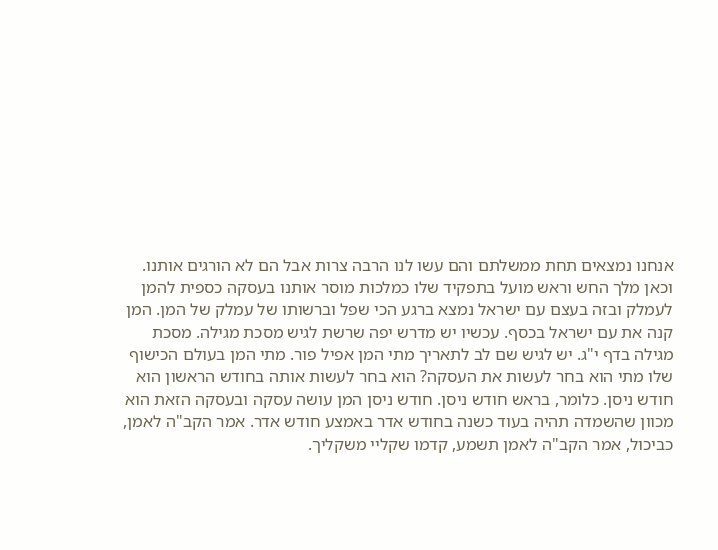אנחנו נמצאים תחת ממשלתם והם עשו לנו הרבה צרות אבל הם לא הורגים אותנו. וכאן מלך החש וראש מועל בתפקיד שלו כמלכות מוסר אותנו בעסקה כספית להמן לעמלק ובזה בעצם עם ישראל נמצא ברגע הכי שפל וברשותו של עמלק של המן. המן קנה את עם ישראל בכסף. עכשיו יש מדרש יפה שרשת לגיש מסכת מגילה. מסכת מגילה בדף י"ג. יש לגיש שם לב לתאריך מתי המן אפיל פור. מתי המן בעולם הכישוף שלו מתי הוא בחר לעשות את העסקה? הוא בחר לעשות אותה בחודש הראשון הוא חודש ניסן. כלומר, בראש חודש ניסן. חודש ניסן המן עושה עסקה ובעסקה הזאת הוא מכוון שהשמדה תהיה בעוד כשנה בחודש אדר באמצע חודש אדר. אמר הקב"ה לאמן, כביכול, אמר הקב"ה לאמן תשמע, קדמו שקליי משקליך.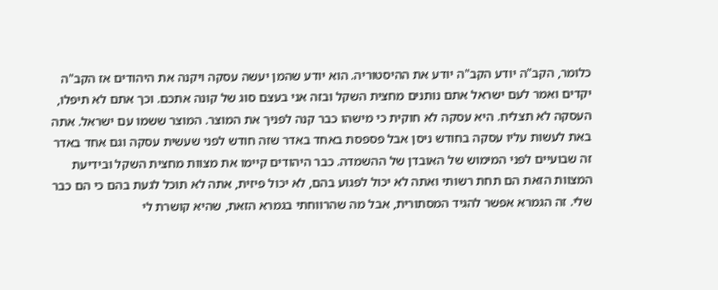כלומר, הקב"ה יודע הקב"ה יודע את ההיסטוריה. הוא יודע שהמן יעשה עסקה ויקנה את היהודים אז הקב"ה יקדים ואמר לעם ישראל אתם נותנים מחצית השקל ובזה אני בעצם סוג של קונה אתכם. וכך אתם לא תיפלו, העסקה לא תצליח. היא עסקה לא חוקית כי מישהו כבר קנה לפניך את המוצר. המוצר ששמו עם ישראל. אתה באת לעשות עליו עסקה בחודש ניסן אבל פספסת באחד באדר שזה חודש לפני שעשית עסקה וגם אחד באדר זה שבועיים לפני המימוש של האובדן של ההשמדה. כבר היהודים קיימו את מצוות מחצית השקל ובידיעת המצוות הזאת הם תחת רשותי ואתה לא יכול לפגוע בהם, לא יכול פיזית, אתה לא תוכל לגעת בהם כי הם כבר שלי. זה הגמרא אפשר להגיד המסתורית, אבל מה שהרווחתי בגמרא הזאת, שהיא קושרת לי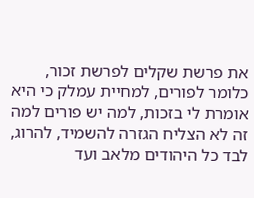את פרשת שקלים לפרשת זכור, כלומר לפורים, למחיית עמלק כי היא אומרת לי בזכות, למה יש פורים למה זה לא הצליח הגזרה להשמיד, להרוג, לבד כל היהודים מלאב ועד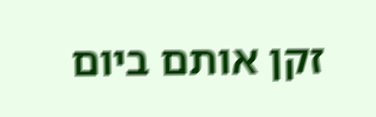זקן אותם ביום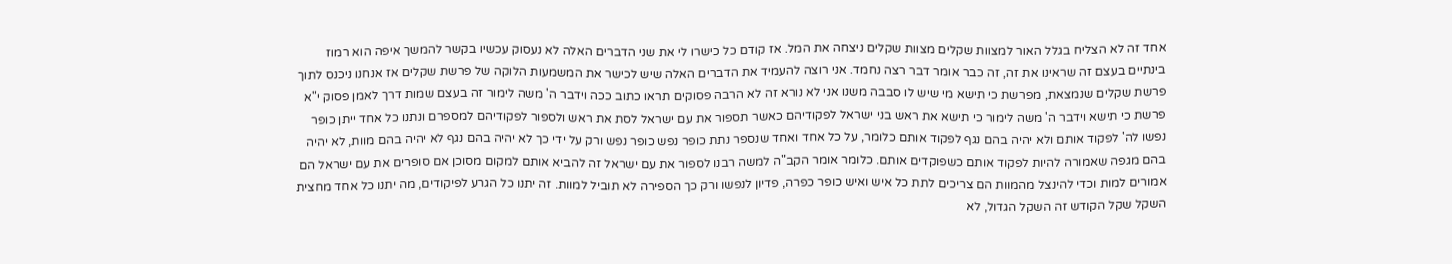אחד זה לא הצליח בגלל האור למצוות שקלים מצוות שקלים ניצחה את המל. אז קודם כל כישרו לי את שני הדברים האלה לא נעסוק עכשיו בקשר להמשך איפה הוא רמוז בינתיים בעצם זה שראינו את זה, זה כבר אומר דבר רצה נחמד. אני רוצה להעמיד את הדברים האלה שיש לכישר את המשמעות הלוקה של פרשת שקלים אז אנחנו ניכנס לתוך פרשת שקלים שנמצאת, מפרשת כי תישא מי שיש לו סבבה משנו אני לא נורא זה לא הרבה פסוקים תראו כתוב ככה וידבר ה' משה לימור זה בעצם שמות דרך לאמן פסוק י"א פרשת כי תישא וידבר ה' משה לימור כי תישא את ראש בני ישראל לפקודיהם כאשר תספור את עם ישראל לסת את ראש ולספור לפקודיהם למספרם ונתנו כל אחד ייתן כופר נפשו לה' לפקוד אותם ולא יהיה בהם נגף לפקוד אותם כלומר, על כל אחד ואחד שנספר נתת כופר נפש כופר נפש ורק על ידי כך לא יהיה בהם נגף לא יהיה בהם מוות, לא יהיה בהם מגפה שאמורה להיות לפקוד אותם כשפוקדים אותם. כלומר אומר הקב"ה למשה רבנו לספור את עם ישראל זה להביא אותם למקום מסוכן אם סופרים את עם ישראל הם אמורים למות וכדי להינצל מהמוות הם צריכים לתת כל איש ואיש כופר כפרה, פדיון לנפשו ורק כך הספירה לא תוביל למוות. זה יתנו כל הגרע לפיקודים, מה יתנו כל אחד מחצית השקל שקל הקודש זה השקל הגדול, לא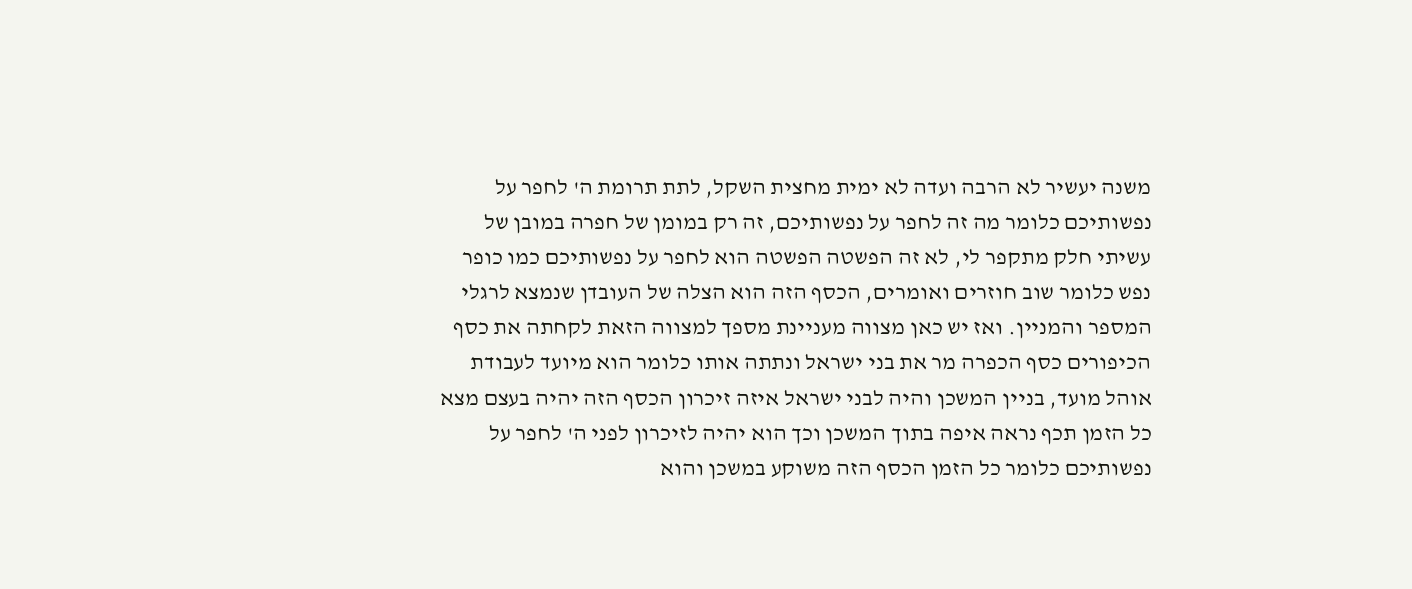משנה יעשיר לא הרבה ועדה לא ימית מחצית השקל, לתת תרומת ה' לחפר על נפשותיכם כלומר מה זה לחפר על נפשותיכם, זה רק במומן של חפרה במובן של עשיתי חלק מתקפר לי, לא זה הפשטה הפשטה הוא לחפר על נפשותיכם כמו כופר נפש כלומר שוב חוזרים ואומרים, הכסף הזה הוא הצלה של העובדן שנמצא לרגלי המספר והמניין. ואז יש כאן מצווה מעניינת מספך למצווה הזאת לקחתה את כסף הכיפורים כסף הכפרה מר את בני ישראל ונתתה אותו כלומר הוא מיועד לעבודת אוהל מועד, בניין המשכן והיה לבני ישראל איזה זיכרון הכסף הזה יהיה בעצם מצא כל הזמן תכף נראה איפה בתוך המשכן וכך הוא יהיה לזיכרון לפני ה' לחפר על נפשותיכם כלומר כל הזמן הכסף הזה משוקע במשכן והוא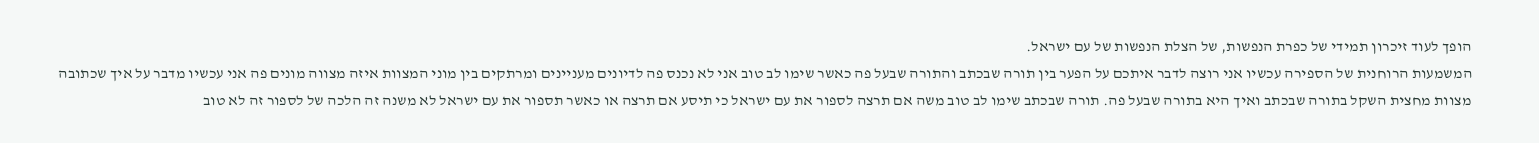הופך לעוד זיכרון תמידי של כפרת הנפשות, של הצלת הנפשות של עם ישראל.
המשמעות הרוחנית של הספירה עכשיו אני רוצה לדבר איתכם על הפער בין תורה שבכתב והתורה שבעל פה כאשר שימו לב טוב אני לא נכנס פה לדיונים מעניינים ומרתקים בין מוני המצוות איזה מצווה מונים פה אני עכשיו מדבר על איך שכתובה מצוות מחצית השקל בתורה שבכתב ואיך היא בתורה שבעל פה. תורה שבכתב שימו לב טוב משה אם תרצה לספור את עם ישראל כי תיסע אם תרצה או כאשר תספור את עם ישראל לא משנה זה הלכה של לספור זה לא טוב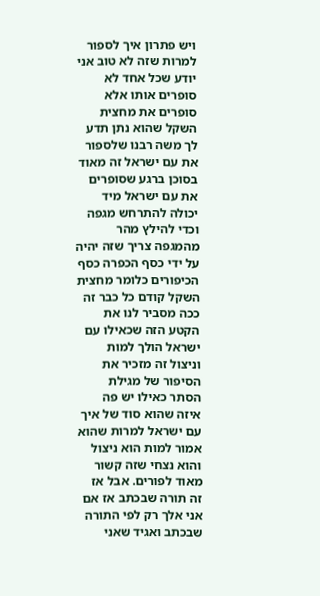ויש פתרון איך לספור למרות שזה לא טוב אני יודע שכל אחד לא סופרים אותו אלא סופרים את מחצית השקל שהוא נתן תדע לך משה רבנו שלספור את עם ישראל זה מאוד בסוכן ברגע שסופרים את עם ישראל מיד יכולה להתרחש מגפה וכדי להילץ מהר מהמגפה צריך שזה יהיה על ידי כסף הכפרה כסף הכיפורים כלומר מחצית השקל קודם כל כבר זה ככה מסביר לנו את הקטע הזה שכאילו עם ישראל הולך למות וניצול זה מזכיר את הסיפור של מגילת הסתר כאילו יש פה איזה שהוא סוד של איך עם ישראל למרות שהוא אמור למות הוא ניצול והוא נצחי שזה קשור מאוד לפורים. אבל אז זה תורה שבכתב אז אם אני אלך רק לפי התורה שבכתב ואגיד שאני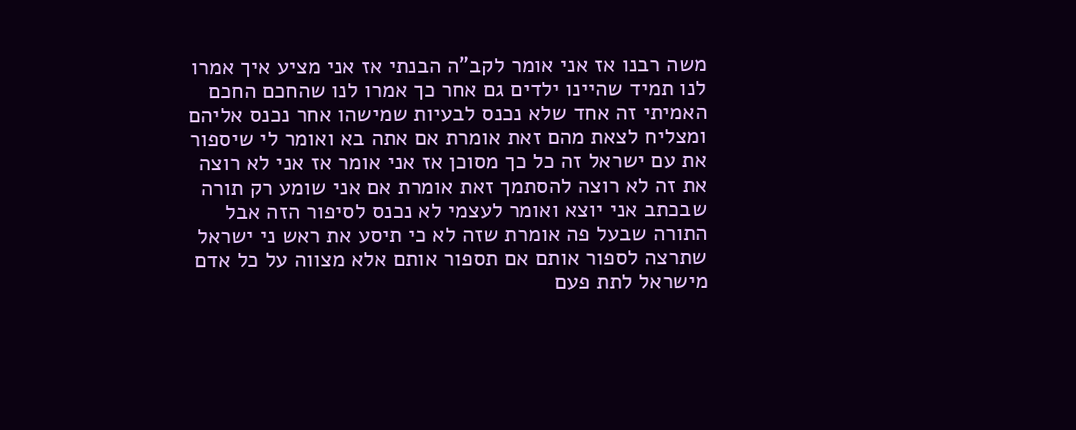משה רבנו אז אני אומר לקב"ה הבנתי אז אני מציע איך אמרו לנו תמיד שהיינו ילדים גם אחר כך אמרו לנו שהחכם החכם האמיתי זה אחד שלא נכנס לבעיות שמישהו אחר נכנס אליהם ומצליח לצאת מהם זאת אומרת אם אתה בא ואומר לי שיספור את עם ישראל זה כל כך מסוכן אז אני אומר אז אני לא רוצה את זה לא רוצה להסתמך זאת אומרת אם אני שומע רק תורה שבכתב אני יוצא ואומר לעצמי לא נכנס לסיפור הזה אבל התורה שבעל פה אומרת שזה לא כי תיסע את ראש ני ישראל שתרצה לספור אותם אם תספור אותם אלא מצווה על כל אדם מישראל לתת פעם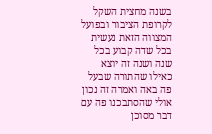בשנה מחצית השקל לקרופת הציבור ובפועל המצווה הזאת נעשית בכל שדה קבוע בכל שנה ושנה זה יוצא כאילו שהתורה שבעל פה באה ואמרה זה נכון אולי שהסתבכנו פה עם דבר מסוכן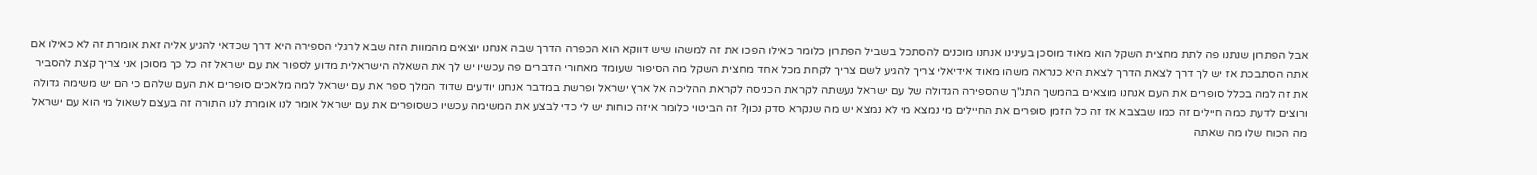אבל הפתרון שנתנו פה לתת מחצית השקל הוא מאוד מוסכן בעינינו אנחנו מוכנים להסתכל בשביל הפתרון כלומר כאילו הפכו את זה למשהו שיש דווקא הוא הכפרה הדרך שבה אנחנו יוצאים מהמוות הזה שבא לרגלי הספירה היא דרך שכדאי להגיע אליה זאת אומרת זה לא כאילו אם אתה הסתבכת אז יש לך דרך לצאת הדרך לצאת היא כנראה משהו מאוד אידיאלי צריך להגיע לשם צריך לקחת מכל אחד מחצית השקל מה הסיפור שעומד מאחורי הדברים פה עכשיו יש לך את השאלה הישראלית מדוע לספור את עם ישראל זה כל כך מסוכן אני צריך קצת להסביר את זה למה בכלל סופרים את העם אנחנו מוצאים בהמשך התנ"ך שהספירה הגדולה של עם ישראל נעשתה לקראת הכניסה לקראת ההליכה אל ארץ ישראל ופרשת במדבר אנחנו יודעים שדוד המלך ספר את עם ישראל למה מלאכים סופרים את העם שלהם כי הם יש משימה גדולה ורוצים לדעת כמה חיילים זה כמו שבצבא אז זה כל הזמן סופרים את החיילים מי נמצא מי לא נמצא יש מה שנקרא סדק נכון? זה הביטוי כלומר איזה כוחות יש לי כדי לבצע את המשימה עכשיו כשסופרים את עם ישראל אומר לנו אומרת לנו התורה זה בעצם לשאול מי הוא עם ישראל מה הכוח שלו מה שאתה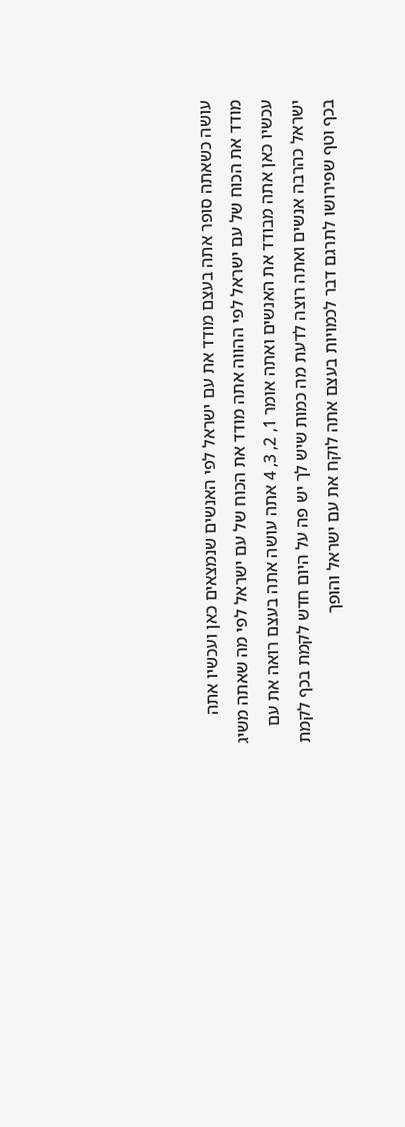עושה כשאתה סופר אתה בעצם מודד את עם ישראל לפי האנשים שנמצאים כאן ועכשיו אתה מודד את הכוח של עם ישראל לפי ההווה אתה מודד את הכוח של עם ישראל לפי מה שאתה משיג עכשיו כאן אתה מבודד את האנשים ואתה אומר 1, 2, 3, 4 אתה עושה אתה בעצם רואה את עם ישראל כהרבה אנשים ואתה רוצה לדעת מה כמות שיש לך יש פה על היום חדש לקמת בכף לקמת בכף וטף שפירושו לתרגם דבר לכמויות בעצם אתה לוקח את עם ישראל והופך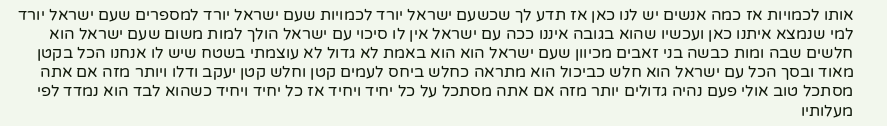אותו לכמויות אז כמה אנשים יש לנו כאן אז תדע לך שכשעם ישראל יורד לכמויות שעם ישראל יורד למספרים שעם ישראל יורד למי שנמצא איתנו כאן ועכשיו שהוא בגובה איננו ככה עם ישראל אין לו סיכוי עם ישראל הולך למות משום שעם ישראל הוא חלשים שבה ומות כבשה בני זאבים מכיוון שעם ישראל הוא הוא באמת לא גדול לא עוצמתי בשטח שיש לו אנחנו הכל בקטן מאוד ובסך הכל עם ישראל הוא חלש כביכול הוא מתראה כחלש ביחס לעמים קטן וחלש קטן יעקב ודלו ויותר מזה אם אתה מסתכל טוב אולי פעם נהיה גדולים יותר מזה אם אתה מסתכל על כל יחיד ויחיד אז כל יחיד ויחיד כשהוא לבד הוא נמדד לפי מעלותיו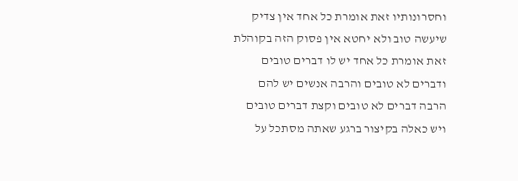וחסרונותיו זאת אומרת כל אחד אין צדיק שיעשה טוב ולא יחטא אין פסוק הזה בקוהלת זאת אומרת כל אחד יש לו דברים טובים ודברים לא טובים והרבה אנשים יש להם הרבה דברים לא טובים וקצת דברים טובים ויש כאלה בקיצור ברגע שאתה מסתכל על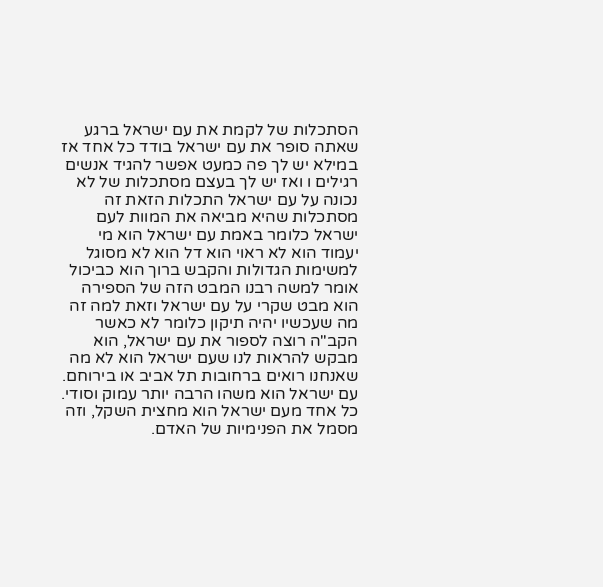הסתכלות של לקמת את עם ישראל ברגע שאתה סופר את עם ישראל בודד כל אחד אז במילא יש לך פה כמעט אפשר להגיד אנשים רגילים ו ואז יש לך בעצם מסתכלות של לא נכונה על עם ישראל התכלות הזאת זה מסתכלות שהיא מביאה את המוות לעם ישראל כלומר באמת עם ישראל הוא מי יעמוד הוא לא ראוי הוא דל הוא לא מסוגל למשימות הגדולות והקבש ברוך הוא כביכול אומר למשה רבנו המבט הזה של הספירה הוא מבט שקרי על עם ישראל וזאת למה זה מה שעכשיו יהיה תיקון כלומר לא כאשר הקב"ה רוצה לספור את עם ישראל, הוא מבקש להראות לנו שעם ישראל הוא לא מה שאנחנו רואים ברחובות תל אביב או בירוחם. עם ישראל הוא משהו הרבה יותר עמוק וסודי. כל אחד מעם ישראל הוא מחצית השקל, וזה מסמל את הפנימיות של האדם.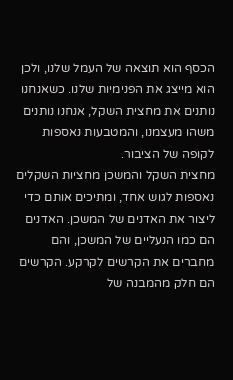הכסף הוא תוצאה של העמל שלנו, ולכן הוא מייצג את הפנימיות שלנו. כשאנחנו נותנים את מחצית השקל, אנחנו נותנים משהו מעצמנו, והמטבעות נאספות לקופה של הציבור.
מחצית השקל והמשכן מחציות השקלים נאספות לגוש אחד, ומתיכים אותם כדי ליצור את האדנים של המשכן. האדנים הם כמו הנעליים של המשכן, והם מחברים את הקרשים לקרקע. הקרשים הם חלק מהמבנה של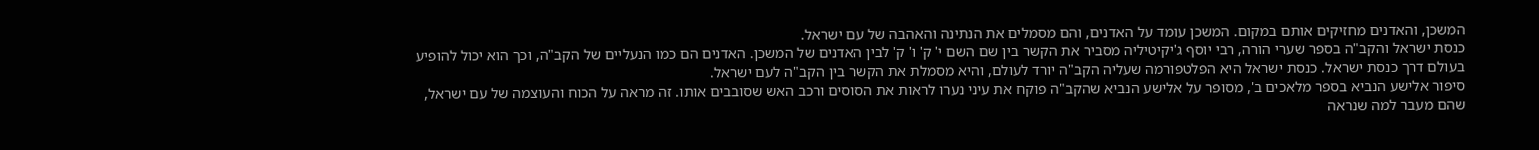המשכן, והאדנים מחזיקים אותם במקום. המשכן עומד על האדנים, והם מסמלים את הנתינה והאהבה של עם ישראל.
כנסת ישראל והקב"ה בספר שערי הורה, רבי יוסף ג'יקיטיליה מסביר את הקשר בין שם השם י' ק' ו' ק' לבין האדנים של המשכן. האדנים הם כמו הנעליים של הקב"ה, וכך הוא יכול להופיע בעולם דרך כנסת ישראל. כנסת ישראל היא הפלטפורמה שעליה הקב"ה יורד לעולם, והיא מסמלת את הקשר בין הקב"ה לעם ישראל.
סיפור אלישע הנביא בספר מלאכים ב', מסופר על אלישע הנביא שהקב"ה פוקח את עיני נערו לראות את הסוסים ורכב האש שסובבים אותו. זה מראה על הכוח והעוצמה של עם ישראל, שהם מעבר למה שנראה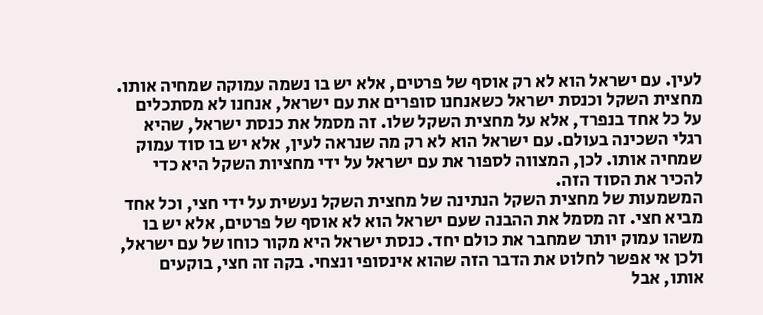לעין. עם ישראל הוא לא רק אוסף של פרטים, אלא יש בו נשמה עמוקה שמחיה אותו.
מחצית השקל וכנסת ישראל כשאנחנו סופרים את עם ישראל, אנחנו לא מסתכלים על כל אחד בנפרד, אלא על מחצית השקל שלו. זה מסמל את כנסת ישראל, שהיא רגלי השכינה בעולם. עם ישראל הוא לא רק מה שנראה לעין, אלא יש בו סוד עמוק שמחיה אותו. לכן, המצווה לספור את עם ישראל על ידי מחציות השקל היא כדי להכיר את הסוד הזה.
המשמעות של מחצית השקל הנתינה של מחצית השקל נעשית על ידי חצי, וכל אחד מביא חצי. זה מסמל את ההבנה שעם ישראל הוא לא אוסף של פרטים, אלא יש בו משהו עמוק יותר שמחבר את כולם יחד. כנסת ישראל היא מקור כוחו של עם ישראל, ולכן אי אפשר לחלוט את הדבר הזה שהוא אינסופי ונצחי. בקה זה חצי, בוקעים אותו, אבל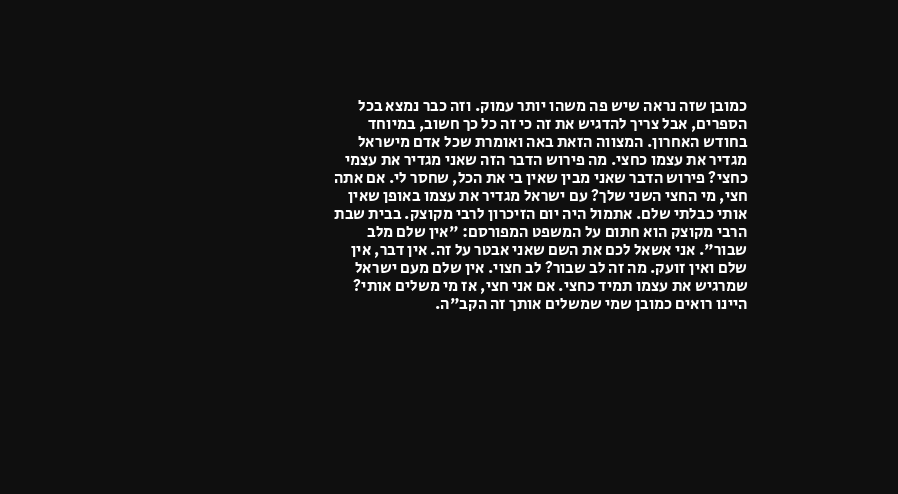כמובן שזה נראה שיש פה משהו יותר עמוק. וזה כבר נמצא בכל הספרים, אבל צריך להדגיש את זה כי זה כל כך חשוב, במיוחד בחודש האחרון. המצווה הזאת באה ואומרת שכל אדם מישראל מגדיר את עצמו כחצי. מה פירוש הדבר הזה שאני מגדיר את עצמי כחצי? פירוש הדבר שאני מבין שאין בי את הכל, שחסר לי. אם אתה חצי, מי החצי השני שלך? עם ישראל מגדיר את עצמו באופן שאין אותי כבלתי שלם. אתמול היה יום הזיכרון לרבי מקוצק. בבית שבת הרבי מקוצק הוא חתום על המשפט המפורסם: "אין שלם מלב שבור". אני אשאל לכם את השם שאני אבטר על זה. אין דבר, אין שלם ואין זועק. מה זה לב שבור? לב חצוי. אין שלם מעם ישראל שמרגיש את עצמו תמיד כחצי. אם אני חצי, אז מי משלים אותי? היינו רואים כמובן שמי שמשלים אותך זה הקב"ה.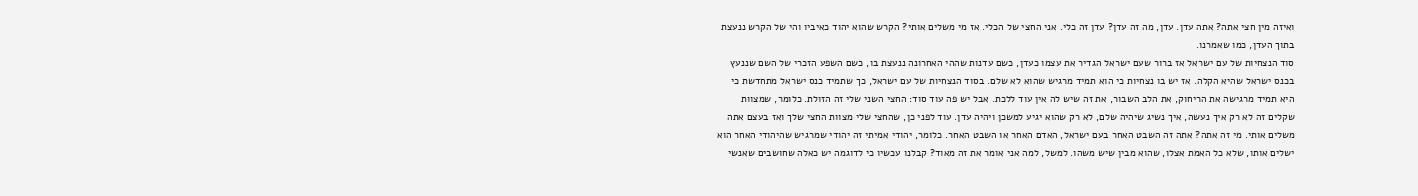ואיזה מין חצי אתה? אתה עדן. עדן, מה זה עדן? עדן זה כלי. אני החצי של הכלי. אז מי משלים אותי? הקרש שהוא יהוד כאיביו והי של הקרש ננעצת בתוך העדן, כמו שאמרנו.
סוד הנצחיות של עם ישראל אז ברור שעם ישראל הגדיר את עצמו כעדן, כשם עדנות שההי האחרונה ננעצת בו, כשם השפע הזכרי של השם שננעץ בכנס ישראל שהיא הקלה. אז יש בו נצחיות כי הוא תמיד מרגיש שהוא לא שלם. בסוד הנצחיות של עם ישראל, כך שתמיד כנס ישראל מתחדשת כי היא תמיד מרגישה את הריחוק, את הלב השבור, את זה שיש לה אין עוד ללכת. אבל יש פה עוד סוד: החצי השני שלי זה הזולת. כלומר, שמצוות שקלים זה לא רק איך נעשה, איך נשיג שיהיה שלם, לא רק שהוא יגיע למשכן ויהיה עדן. עוד לפני כן, שהחצי שלי מצוות החצי שלך ואז בעצם אתה משלים אותי. מי זה אתה? אתה זה השבט האחר בעם ישראל, האדם האחר או השבט האחר. כלומר, יהודי אמיתי זה יהודי שמרגיש שהיהודי האחר הוא ישלים אותו, שלא כל האמת אצלו, שהוא מבין שיש משהו. למשל, למה אני אומר את זה מאוד? קבלנו עכשיו כי לדוגמה יש כאלה שחושבים שאנשי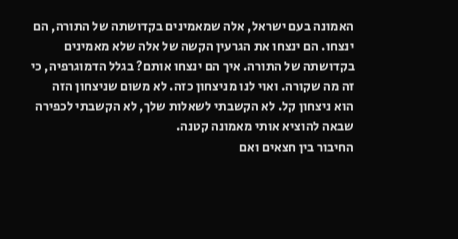האמונה בעם ישראל, אלה שמאמינים בקדושתה של התורה, הם ינצחו. הם ינצחו את הגרעין הקשה של אלה שלא מאמינים בקדושתה של התורה. איך הם ינצחו אותם? בגלל הדמוגרפיה, כי זה מה שקורה. ואוי לנו מניצחון כזה. לא משום שניצחון הזה הוא ניצחון קל. לא הקשבתי לשאלות שלך, לא הקשבתי לכפירה שבאה להוציא אותי מאמונה קטנה.
החיבור בין חצאים ואם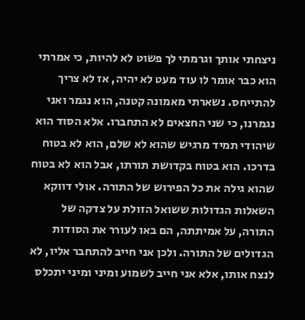ניצחתי אותך וגרמתי לך פשוט לא להיות, כי אמרתי הוא כבר אומר לו עוד מעט לא יהיה, אז לא צריך להתייחס. נשארתי מאמונה קטנה, הוא נגמר ואני נגמרנו, כי שני החצאים לא התחברו. אלא הסוד הוא שיהודי תמיד מרגיש שהוא לא שלם, הוא לא בטוח בדרכו. הוא בטוח בקדושת תורתו, אבל הוא לא בטוח שהוא גילה את כל הפירוש של התורה. אולי דווקא השאלות הגדולות ששואל הזולת על צדקה של התורה, על אמיתתה, הם באו לעורר את הסודות הגדולים של התורה. ולכן אני חייב להתחבר אליו, לא לנצח אותו, אלא אני חייב לשמוע ומיני ומיני יתכלס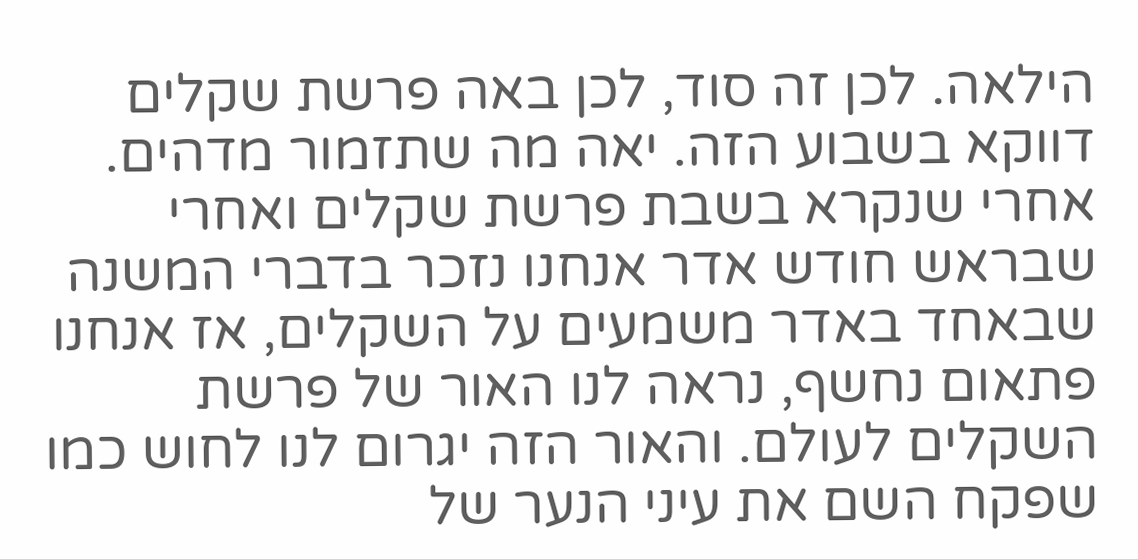הילאה. לכן זה סוד, לכן באה פרשת שקלים דווקא בשבוע הזה. יאה מה שתזמור מדהים. אחרי שנקרא בשבת פרשת שקלים ואחרי שבראש חודש אדר אנחנו נזכר בדברי המשנה שבאחד באדר משמעים על השקלים, אז אנחנו פתאום נחשף, נראה לנו האור של פרשת השקלים לעולם. והאור הזה יגרום לנו לחוש כמו שפקח השם את עיני הנער של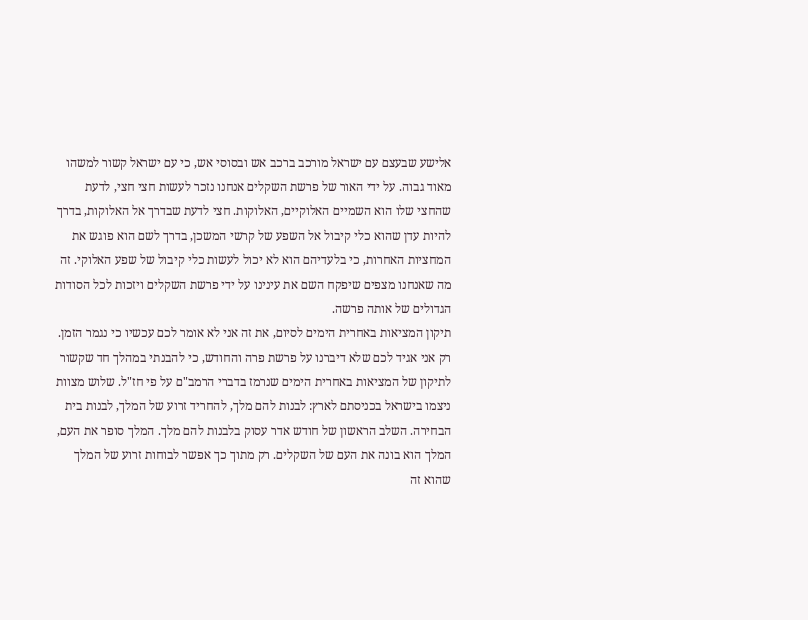אלישע שבעצם עם ישראל מורכב ברכב אש ובסוסי אש, כי עם ישראל קשור למשהו מאוד גבוה. על ידי האור של פרשת השקלים אנחנו נזכר לעשות חצי חצי, לדעת שהחצי שלו הוא השמיים האלוקיים, האלוקות. חצי לדעת שבדרך אל האלוקות, בדרך להיות עדן שהוא כלי קיבול אל השפע של קרשי המשכן, בדרך לשם הוא פוגש את המחציות האחרות, כי בלעדיהם הוא לא יכול לעשות כלי קיבול של שפע האלוקי. זה מה שאנחנו מצפים שיפקח השם את עינינו על ידי פרשת השקלים ויזכות לכל הסודות הגדולים של אותה פרשה.
תיקון המציאות באחרית הימים לסיום, את זה אני לא אומר לכם עכשיו כי נגמר הזמן. רק אני אגיד לכם שלא דיברנו על פרשת פרה והחודש, כי להבנתי במהלך חד שקשור לתיקון של המציאות באחרית הימים שנרמז בדברי הרמב"ם על פי חז"ל. שלוש מצוות ניצמו בישראל בכניסתם לארץ: לבנות להם מלך, להחריד זרוע של המלך, לבנות בית הבחירה. השלב הראשון של חודש אדר עסוק בלבנות להם מלך. המלך סופר את העם, המלך הוא בונה את העם של השקלים. רק מתוך כך אפשר לבוחות זרוע של המלך שהוא זה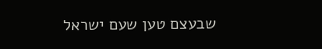שבעצם טען שעם ישראל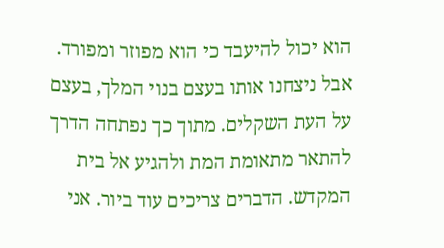הוא יכול להיעבד כי הוא מפוזר ומפורד. אבל ניצחנו אותו בעצם בנוי המלך, בעצם על העת השקלים. מתוך כך נפתחה הדרך להתאר מתאומת המת ולהגיע אל בית המקדש. הדברים צריכים עוד ביור. אני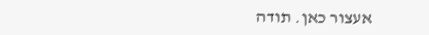אעצור כאן. תודה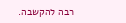רבה להקשבה.